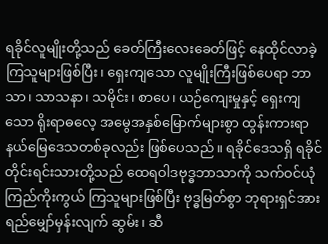ရခိုင်လူမျိုးတို့သည် ခေတ်ကြီးလေးခေတ်ဖြင့် နေထိုင်လာခဲ့ကြသူများဖြစ်ပြီး၊ ရှေးကျသော လူမျိုးကြီးဖြစ်ပေရာ ဘာသာ၊ သာသနာ၊ သမိုင်း၊ စာပေ၊ ယဉ်ကျေးမှုနှင့် ရှေးကျသော ရိုးရာဓလေ့ အမွေအနှစ်မြောက်များစွာ ထွန်းကားရာနယ်မြေဒေသတစ်ခုလည်း ဖြစ်ပေသည်။ ရခိုင်ဒေသရှိ ရခိုင်တိုင်းရင်းသားတို့သည် ထေရဝါဒဗုဒ္ဓဘာသာကို သက်ဝင်ယုံကြည်ကိုးကွယ် ကြသူများဖြစ်ပြီး ဗုဒ္ဓမြတ်စွာ ဘုရားရှင်အား ရည်မျှော်မှန်းလျက် ဆွမ်း၊ ဆီ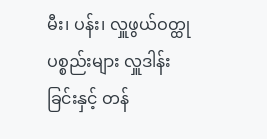မီး၊ ပန်း၊ လှူဖွယ်ဝတ္ထု ပစ္စည်းများ လှူဒါန်းခြင်းနှင့် တန်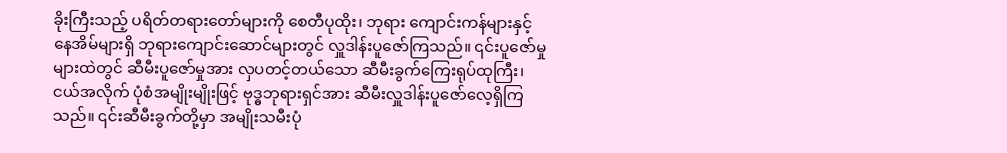ခိုးကြီးသည့် ပရိတ်တရားတော်များကို စေတီပုထိုး၊ ဘုရား ကျောင်းကန်များနှင့် နေအိမ်များရှိ ဘုရားကျောင်းဆောင်များတွင် လှူဒါန်းပူဇော်ကြသည်။ ၎င်းပူဇော်မှုများထဲတွင် ဆီမီးပူဇော်မှုအား လှပတင့်တယ်သော ဆီမီးခွက်ကြေးရုပ်ထုကြီး၊ ငယ်အလိုက် ပုံစံအမျိုးမျိုးဖြင့် ဗုဒ္ဓဘုရားရှင်အား ဆီမီးလှူဒါန်းပူဇော်လေ့ရှိကြသည်။ ၎င်းဆီမီးခွက်တို့မှာ အမျိုးသမီးပုံ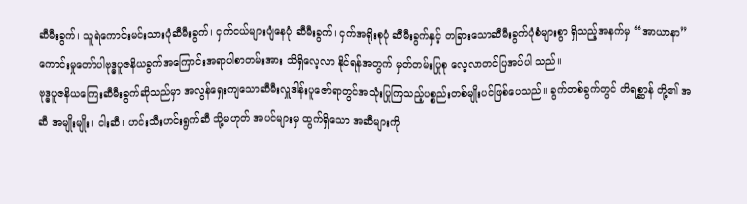ဆီမီးခွက်၊ သူရဲကောင်းမင်းသားပုံဆီမီးခွက်၊ ငှက်ငယ်များပျံနေပုံ ဆီမီးခွက်၊ ငှက်အရိုးစုပုံ ဆီမီးခွက်နှင့် တခြားသောဆီမီးခွက်ပုံစံများစွာ ရှိသည့်အနက်မှ “အာယာနာ”ကောင်းမှုတော်ပါဗုဒ္ဓပူဇနိယခွက်အကြောင်းအရာပါစာတမ်းအား သိရှိလေ့လာ နိုင်ရန်အတွက် မှတ်တမ်းပြုစု လေ့လာတင်ပြအပ်ပါ သည်။
ဗုဒ္ဓပူဇနိယကြေးဆီမီးခွက်ဆိုသည်မှာ အလွန်ရှေးကျသောဆီမီးလှူဒါန်းပူဇော်ရာတွင်အသုံးပြုကြသည့်ပစ္စည်းတစ်မျိုးပင်ဖြစ်ပေသည်။ ခွက်တစ်ခွက်တွင် တိရစ္ဆာန် တို့၏ အဆီ အမျိုးမျိုး၊ ငါးဆီ၊ ဟင်းသီးဟင်းရွက်ဆီ သို့မဟုတ် အပင်များမှ ထွက်ရှိသော အဆီများကို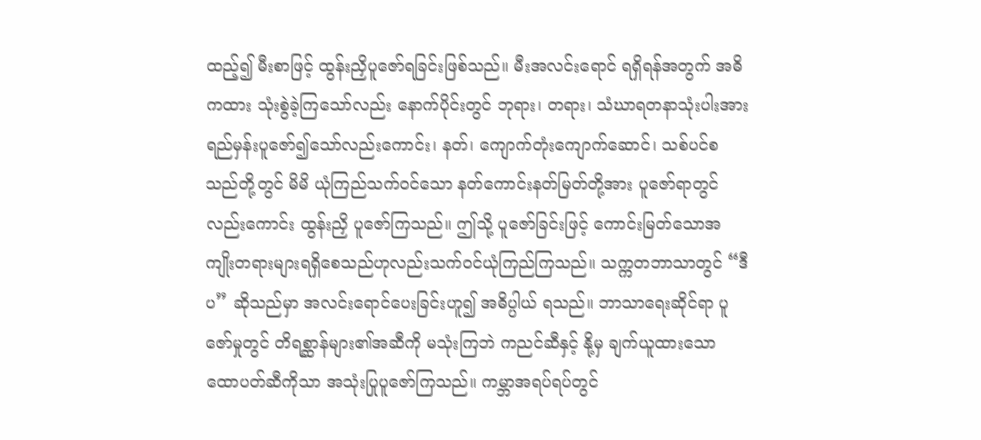ထည့်၍ မီးစာဖြင့် ထွန်းညှိပူဇော်ရခြင်းဖြစ်သည်။ မီးအလင်းရောင် ရရှိရန်အတွက် အဓိကထား သုံးစွဲခဲ့ကြသော်လည်း နောက်ပိုင်းတွင် ဘုရား၊ တရား၊ သံဃာရတနာသုံးပါးအား ရည်မှန်းပူဇော်၍သော်လည်းကောင်း၊ နတ်၊ ကျောက်တုံးကျောက်ဆောင်၊ သစ်ပင်စသည်တို့တွင် မိမိ ယုံကြည်သက်ဝင်သော နတ်ကောင်းနတ်မြတ်တို့အား ပူဇော်ရာတွင်လည်းကောင်း ထွန်းညှိ ပူဇော်ကြသည်။ ဤသို့ ပူဇော်ခြင်းဖြင့် ကောင်းမြတ်သောအကျိုးတရားများရရှိစေသည်ဟုလည်းသက်ဝင်ယုံကြည်ကြသည်။ သက္ကတဘာသာတွင် “ဒီပ” ဆိုသည်မှာ အလင်းရောင်ပေးခြင်းဟူ၍ အဓိပ္ပါယ် ရသည်။ ဘာသာရေးဆိုင်ရာ ပူဇော်မှုတွင် တိရစ္ဆာန်များ၏အဆီကို မသုံးကြဘဲ ကညင်ဆီနှင့် နို့မှ ချက်ယူထားသော ထောပတ်ဆီကိုသာ အသုံးပြုပူဇော်ကြသည်။ ကမ္ဘာအရပ်ရပ်တွင်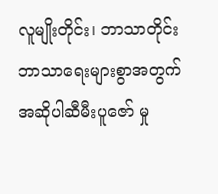လူမျိုးတိုင်း၊ ဘာသာတိုင်း ဘာသာရေးများစွာအတွက် အဆိုပါဆီမီးပူဇော် မှု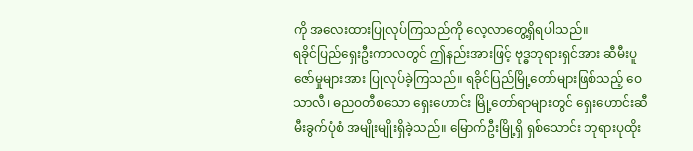ကို အလေးထားပြုလုပ်ကြသည်ကို လေ့လာတွေ့ရှိရပါသည်။
ရခိုင်ပြည်ရှေးဦးကာလတွင် ဤနည်းအားဖြင့် ဗုဒ္ဓဘုရားရှင်အား ဆီမီးပူဇော်မှုများအား ပြုလုပ်ခဲ့ကြသည်။ ရခိုင်ပြည်မြို့တော်များဖြစ်သည့် ဝေသာလီ၊ ဓညဝတီစသော ရှေးဟောင်း မြို့တော်ရာများတွင် ရှေးဟောင်းဆီမီးခွက်ပုံစံ အမျိုးမျိုးရှိခဲ့သည်။ မြောက်ဦးမြို့ရှိ ရှစ်သောင်း ဘုရားပုထိုး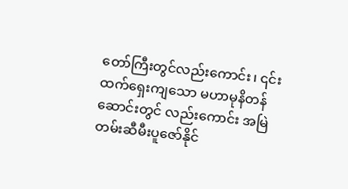တော်ကြီးတွင်လည်းကောင်း၊ ၎င်းထက်ရှေးကျသော မဟာမုနိတန်ဆောင်းတွင် လည်းကောင်း အမြဲတမ်းဆီမီးပူဇော်နိုင်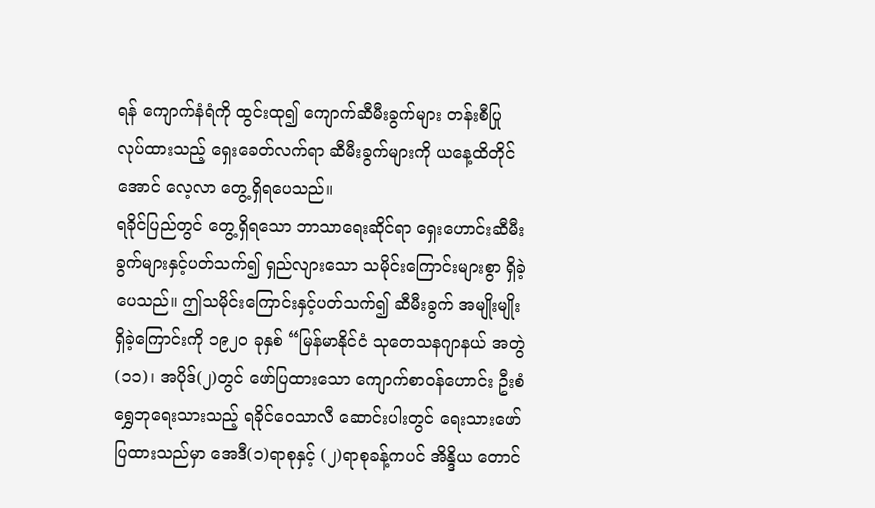ရန် ကျောက်နံရံကို ထွင်းထု၍ ကျောက်ဆီမီးခွက်များ တန်းစီပြုလုပ်ထားသည့် ရှေးခေတ်လက်ရာ ဆီမီးခွက်များကို ယနေ့ထိတိုင်အောင် လေ့လာ တွေ့ရှိရပေသည်။
ရခိုင်ပြည်တွင် တွေ့ရှိရသော ဘာသာရေးဆိုင်ရာ ရှေးဟောင်းဆီမီးခွက်များနှင့်ပတ်သက်၍ ရှည်လျားသော သမိုင်းကြောင်းများစွာ ရှိခဲ့ပေသည်။ ဤသမိုင်းကြောင်းနှင့်ပတ်သက်၍ ဆီမီးခွက် အမျိုးမျိုးရှိခဲ့ကြောင်းကို ၁၉၂၀ ခုနှစ် “မြန်မာနိုင်ငံ သုတေသနဂျာနယ် အတွဲ(၁၁)၊ အပိုဒ်(၂)တွင် ဖော်ပြထားသော ကျောက်စာဝန်ဟောင်း ဦးစံရွှေဘုရေးသားသည့် ရခိုင်ဝေသာလီ ဆောင်းပါးတွင် ရေးသားဖော်ပြထားသည်မှာ အေဒီ(၁)ရာစုနှင့် (၂)ရာစုခန့်ကပင် အိန္ဒိယ တောင်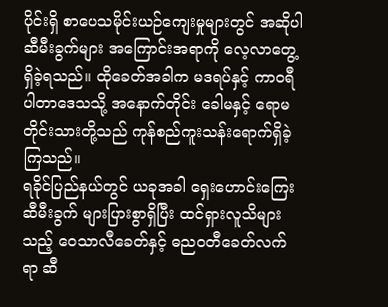ပိုင်းရှိ စာပေသမိုင်းယဉ်ကျေးမှုများတွင် အဆိုပါ ဆီမီးခွက်များ အကြောင်းအရာကို လေ့လာတွေ့ရှိခဲ့ရသည်။ ထိုခေတ်အခါက မဒရပ်နှင့် ကာဝရီပါတာဒေသသို့ အနောက်တိုင်း ခေါမနှင့် ရောမတိုင်းသားတို့သည် ကုန်စည်ကူးသန်းရောက်ရှိခဲ့ကြသည်။
ရခိုင်ပြည်နယ်တွင် ယခုအခါ ရှေးဟောင်းကြေးဆီမီးခွက် များပြားစွာရှိပြီး ထင်ရှားလူသိများသည့် ဝေသာလီခေတ်နှင့် ဓညဝတီခေတ်လက်ရာ ဆီ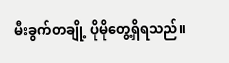မီးခွက်တချို့ ပိုမိုတွေ့ရှိရသည်။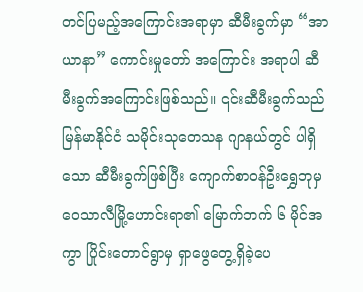တင်ပြမည့်အကြောင်းအရာမှာ ဆီမီးခွက်မှာ “အာယာနာ” ကောင်းမှုတော် အကြောင်း အရာပါ ဆီမီးခွက်အကြောင်းဖြစ်သည်။ ၎င်းဆီမီးခွက်သည် မြန်မာနိုင်ငံ သမိုင်းသုတေသန ဂျာနယ်တွင် ပါရှိသော ဆီမီးခွက်ဖြစ်ပြီး ကျောက်စာဝန်ဦးရွှေဘုမှ ဝေသာလီမြို့ဟောင်းရာ၏ မြောက်ဘက် ၆ မိုင်အကွာ ပြိုင်းတောင်ရွာမှ ရှာဖွေတွေ့ရှိခဲ့ပေ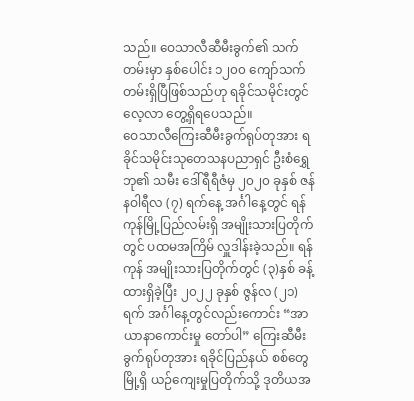သည်။ ဝေသာလီဆီမီးခွက်၏ သက်တမ်းမှာ နှစ်ပေါင်း ၁၂၀၀ ကျော်သက်တမ်းရှိပြီဖြစ်သည်ဟု ရခိုင်သမိုင်းတွင် လေ့လာ တွေ့ရှိရပေသည်။
ဝေသာလီကြေးဆီမီးခွက်ရုပ်တုအား ရခိုင်သမိုင်းသုတေသနပညာရှင် ဦးစံရွှေဘု၏ သမီး ဒေါ်ရီရီဇံမှ ၂၀၂၀ ခုနှစ် ဇန်နဝါရီလ (၇) ရက်နေ့ အင်္ဂါနေ့တွင် ရန်ကုန်မြို့ပြည်လမ်းရှိ အမျိုးသားပြတိုက်တွင် ပထမအကြိမ် လှူဒါန်းခဲ့သည်။ ရန်ကုန် အမျိုးသားပြတိုက်တွင် (၃)နှစ် ခန့်ထားရှိခဲ့ပြီး ၂၀၂၂ ခုနှစ် ဇွန်လ (၂၁)ရက် အင်္ဂါနေ့တွင်လည်းကောင်း “အာယာနာကောင်းမှု တော်ပါ” ကြေးဆီမီးခွက်ရုပ်တုအား ရခိုင်ပြည်နယ် စစ်တွေမြို့ရှိ ယဉ်ကျေးမှုပြတိုက်သို့ ဒုတိယအ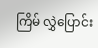ကြိမ် လွှဲပြောင်း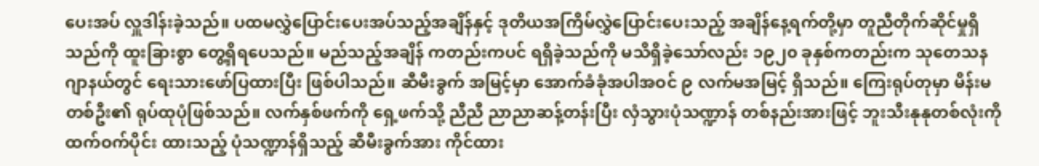ပေးအပ် လှူဒါန်းခဲ့သည်။ ပထမလွှဲပြောင်းပေးအပ်သည့်အချိန်နှင့် ဒုတိယအကြိမ်လွှဲပြောင်းပေးသည့် အချိန်နေ့ရက်တို့မှာ တူညီတိုက်ဆိုင်မှုရှိသည်ကို ထူးခြားစွာ တွေ့ရှိရပေသည်။ မည်သည့်အချိန် ကတည်းကပင် ရရှိခဲ့သည်ကို မသိရှိခဲ့သော်လည်း ၁၉၂၀ ခုနှစ်ကတည်းက သုတေသနဂျာနယ်တွင် ရေးသားဖော်ပြထားပြီး ဖြစ်ပါသည်။ ဆီမီးခွက် အမြင့်မှာ အောက်ခံခုံအပါအဝင် ၉ လက်မအမြင့် ရှိသည်။ ကြေးရုပ်တုမှာ မိန်းမတစ်ဦး၏ ရုပ်ထုပုံဖြစ်သည်။ လက်နှစ်ဖက်ကို ရှေ့ဖက်သို့ ညီညီ ညာညာဆန့်တန်းပြီး လှံသွားပုံသဏ္ဍာန် တစ်နည်းအားဖြင့် ဘူးသီးနုနုတစ်လုံးကို ထက်ဝက်ပိုင်း ထားသည့် ပုံသဏ္ဍာန်ရှိသည့် ဆီမီးခွက်အား ကိုင်ထား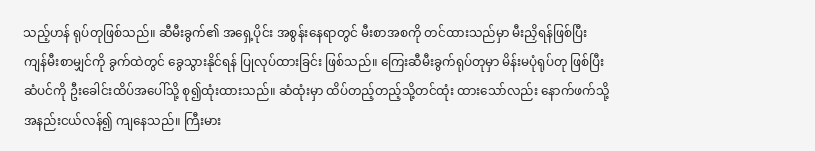သည့်ဟန် ရုပ်တုဖြစ်သည်။ ဆီမီးခွက်၏ အရှေ့ပိုင်း အစွန်းနေရာတွင် မီးစာအစကို တင်ထားသည်မှာ မီးညှိရန်ဖြစ်ပြီး ကျန်မီးစာမျှင်ကို ခွက်ထဲတွင် ခွေသွားနိုင်ရန် ပြုလုပ်ထားခြင်း ဖြစ်သည်။ ကြေးဆီမီးခွက်ရုပ်တုမှာ မိန်းမပုံရုပ်တု ဖြစ်ပြီး ဆံပင်ကို ဦးခေါင်းထိပ်အပေါ်သို့ စု၍ထုံးထားသည်။ ဆံထုံးမှာ ထိပ်တည့်တည့်သို့တင်ထုံး ထားသော်လည်း နောက်ဖက်သို့ အနည်းငယ်လန်၍ ကျနေသည်။ ကြီးမား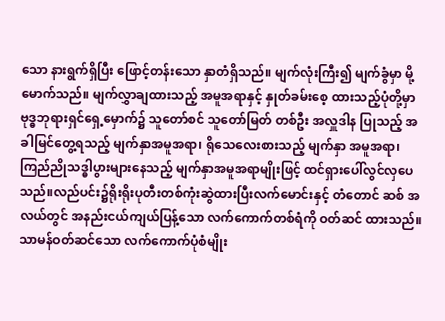သော နားရွက်ရှိပြီး ဖြောင့်တန်းသော နှာတံရှိသည်။ မျက်လုံးကြီး၍ မျက်ခွံမှာ မို့မောက်သည်။ မျက်လွှာချထားသည့် အမူအရာနှင့် နှုတ်ခမ်းစေ့ ထားသည့်ပုံတို့မှာ ဗုဒ္ဓဘုရားရှင်ရှေ့မှောက်၌ သူတော်စင် သူတော်မြတ် တစ်ဦး အလှူဒါန ပြုသည့် အခါမြင်တွေ့ရသည့် မျက်နှာအမူအရာ၊ ရိုသေလေးစားသည့် မျက်နှာ အမူအရာ၊ ကြည်ညိုသဒ္ဓါပွားများနေသည့် မျက်နှာအမူအရာမျိုးဖြင့် ထင်ရှားပေါ်လွင်လှပေသည်။လည်ပင်း၌ရိုးရိုးပုတီးတစ်ကုံးဆွဲထားပြီးလက်မောင်းနှင့် တံတောင် ဆစ် အလယ်တွင် အနည်းငယ်ကျယ်ပြန့်သော လက်ကောက်တစ်ရံကို ဝတ်ဆင် ထားသည်။ သာမန်ဝတ်ဆင်သော လက်ကောက်ပုံစံမျိုး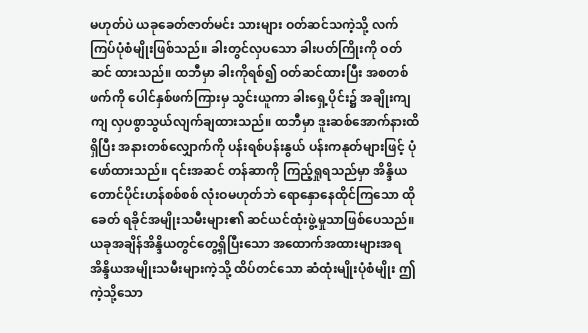မဟုတ်ပဲ ယခုခေတ်ဇာတ်မင်း သားများ ဝတ်ဆင်သကဲ့သို့ လက်ကြပ်ပုံစံမျိုးဖြစ်သည်။ ခါးတွင်လှပသော ခါးပတ်ကြိုးကို ဝတ်ဆင် ထားသည်။ ထဘီမှာ ခါးကိုရစ်၍ ဝတ်ဆင်ထားပြီး အစတစ်ဖက်ကို ပေါင်နှစ်ဖက်ကြားမှ သွင်းယူကာ ခါးရှေ့ပိုင်း၌ အချိုးကျကျ လှပစွာသွယ်လျက်ချထားသည်။ ထဘီမှာ ဒူးဆစ်အောက်နားထိရှိပြီး အနားတစ်လျှောက်ကို ပန်းရစ်ပန်းနွယ် ပန်းကနုတ်များဖြင့် ပုံဖော်ထားသည်။ ၎င်းအဆင် တန်ဆာကို ကြည့်ရှုရသည်မှာ အိန္ဒိယတောင်ပိုင်းဟန်စစ်စစ် လုံးဝမဟုတ်ဘဲ ရောနှောနေထိုင်ကြသော ထိုခေတ် ရခိုင်အမျိုးသမီးများ၏ ဆင်ယင်ထုံးဖွဲ့မှုသာဖြစ်ပေသည်။ ယခုအချိန်အိန္ဒိယတွင်တွေ့ရှိပြီးသော အထောက်အထားများအရ အိန္ဒိယအမျိုးသမီးများကဲ့သို့ ထိပ်တင်သော ဆံထုံးမျိုးပုံစံမျိုး ဤကဲ့သို့သော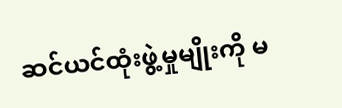ဆင်ယင်ထုံးဖွဲ့မှုမျိုးကို မ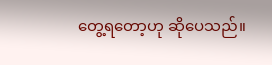တွေ့ရတော့ဟု ဆိုပေသည်။